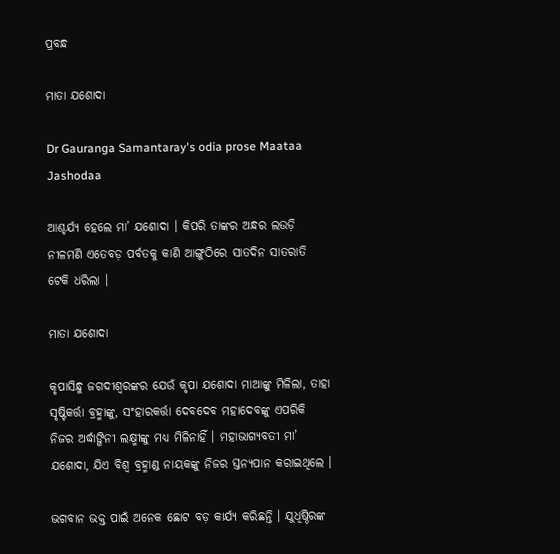ପ୍ରବନ୍ଧ

ମାତା ଯଶୋଦା

Dr Gauranga Samantaray's odia prose Maataa Jashodaa

ଆଶ୍ଚର୍ଯ୍ୟ ହେଲେ ମା’ ଯଶୋଦା । କିପରି ତାଙ୍କର ଅନ୍ଧର ଲଉଡ଼ି ନୀଳମଣି ଏତେବଡ଼ ପର୍ବତକୁ କାଣି ଆଙ୍ଗୁଠିରେ ସାତଦିନ ସାତରାତି ଟେକି ଧରିଲା ।

ମାତା ଯଶୋଦା

କୃପାସିନ୍ଧୁ ଜଗଦୀଶ୍ୱରଙ୍କର ଯେଉଁ କୃପା ଯଶୋଦା ମାଆଙ୍କୁ ମିଳିଲା, ତାହା ସୃଷ୍ଟିକର୍ତ୍ତା ବ୍ରହ୍ମାଙ୍କୁ, ସଂହାରକର୍ତ୍ତା ଦେବଦେବ ମହାଦେବଙ୍କୁ ଏପରିକି ନିଜର ଅର୍ଦ୍ଧାଙ୍ଗିନୀ ଲକ୍ଷ୍ମୀଙ୍କୁ ମଧ୍ୟ ମିଳିନାହିଁ । ମହାଭାଗ୍ୟବତୀ ମା’ ଯଶୋଦା, ଯିଏ ବିଶ୍ୱ ବ୍ରହ୍ମାଣ୍ଡ ନାୟକଙ୍କୁ ନିଜର ସ୍ତନ୍ୟପାନ କରାଇଥିଲେ ।

ଭଗବାନ ଭକ୍ତ ପାଇଁ ଅନେକ ଛୋଟ ବଡ଼ କାର୍ଯ୍ୟ କରିଛନ୍ତି । ଯୁଧିଷ୍ଠିରଙ୍କ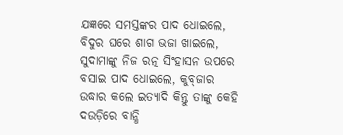ଯଜ୍ଞରେ ସମସ୍ତଙ୍କର ପାଦ ଧୋଇଲେ, ବିଦୁର ଘରେ ଶାଗ ଭଜା ଖାଇଲେ, ସୁଦାମାଙ୍କୁ ନିଜ ରତ୍ନ ସିଂହାସନ ଉପରେ ବସାଇ ପାଦ ଧୋଇଲେ, କୁବ୍‌ଜାର ଉଦ୍ଧାର କଲେ ଇତ୍ୟାଦି କିନ୍ତୁ ତାଙ୍କୁ କେହି ଦଉଡ଼ିରେ ବାନ୍ଧି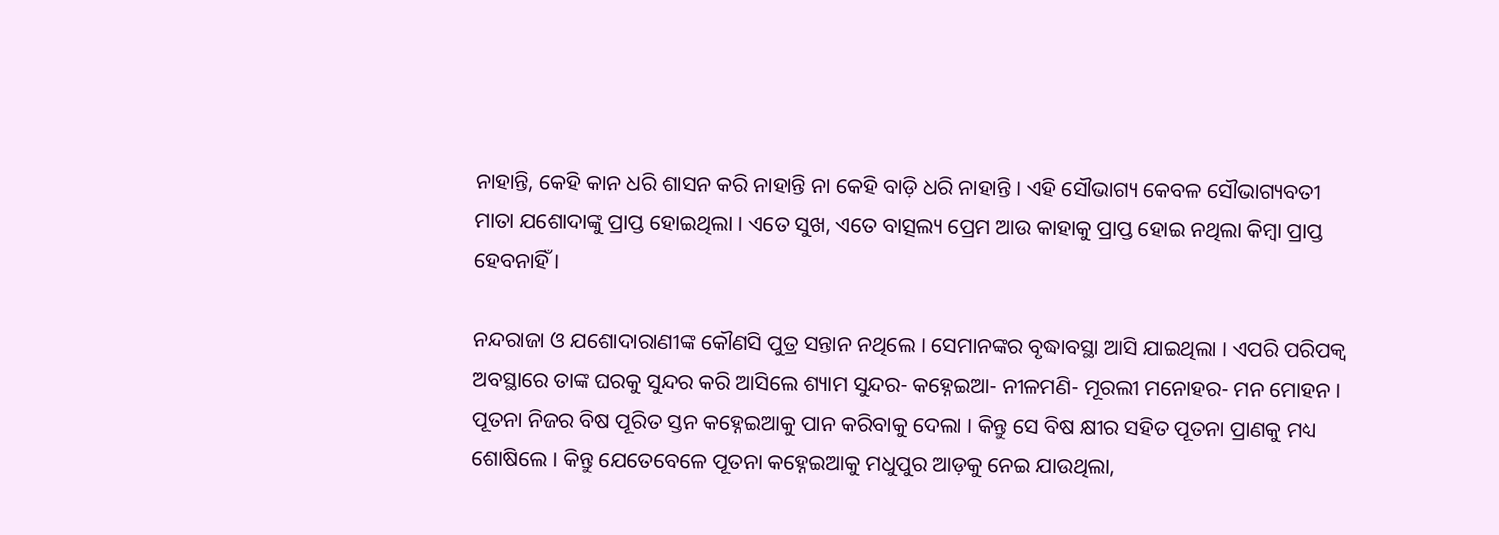ନାହାନ୍ତି, କେହି କାନ ଧରି ଶାସନ କରି ନାହାନ୍ତି ନା କେହି ବାଡ଼ି ଧରି ନାହାନ୍ତି । ଏହି ସୌଭାଗ୍ୟ କେବଳ ସୌଭାଗ୍ୟବତୀ ମାତା ଯଶୋଦାଙ୍କୁ ପ୍ରାପ୍ତ ହୋଇଥିଲା । ଏତେ ସୁଖ, ଏତେ ବାତ୍ସଲ୍ୟ ପ୍ରେମ ଆଉ କାହାକୁ ପ୍ରାପ୍ତ ହୋଇ ନଥିଲା କିମ୍ୱା ପ୍ରାପ୍ତ ହେବନାହିଁ ।

ନନ୍ଦରାଜା ଓ ଯଶୋଦାରାଣୀଙ୍କ କୌଣସି ପୁତ୍ର ସନ୍ତାନ ନଥିଲେ । ସେମାନଙ୍କର ବୃଦ୍ଧାବସ୍ଥା ଆସି ଯାଇଥିଲା । ଏପରି ପରିପକ୍ୱ ଅବସ୍ଥାରେ ତାଙ୍କ ଘରକୁ ସୁନ୍ଦର କରି ଆସିଲେ ଶ୍ୟାମ ସୁନ୍ଦର- କହ୍ନେଇଆ- ନୀଳମଣି- ମୂରଲୀ ମନୋହର- ମନ ମୋହନ । ପୂତନା ନିଜର ବିଷ ପୂରିତ ସ୍ତନ କହ୍ନେଇଆକୁ ପାନ କରିବାକୁ ଦେଲା । କିନ୍ତୁ ସେ ବିଷ କ୍ଷୀର ସହିତ ପୂତନା ପ୍ରାଣକୁ ମଧ୍ୟ ଶୋଷିଲେ । କିନ୍ତୁ ଯେତେବେଳେ ପୂତନା କହ୍ନେଇଆକୁ ମଧୁପୁର ଆଡ଼କୁ ନେଇ ଯାଉଥିଲା,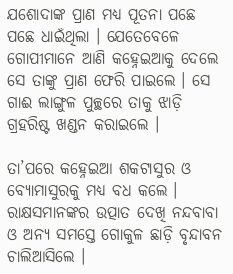ଯଶୋଦାଙ୍କ ପ୍ରାଣ ମଧ୍ୟ ପୂତନା ପଛେ ପଛେ ଧାଇଁଥିଲା । ଯେତେବେଳେ ଗୋପୀମାନେ ଆଣି କହ୍ନେଇଆକୁ ଦେଲେ ସେ ତାଙ୍କୁ ପ୍ରାଣ ଫେରି ପାଇଲେ । ସେ ଗାଈ ଲାଙ୍ଗୁଳ ପୁଚ୍ଛରେ ତାକୁ ଝାଡ଼ି ଗ୍ରହରିଷ୍ଟ ଖଣ୍ଡନ କରାଇଲେ ।

ତା’ପରେ କହ୍ନେଇଆ ଶକଟାସୁର ଓ ବ୍ୟୋମାସୁରକୁ ମଧ୍ୟ ବଧ କଲେ । ରାକ୍ଷସମାନଙ୍କର ଉତ୍ପାତ ଦେଖି ନନ୍ଦବାବା ଓ ଅନ୍ୟ ସମସ୍ତେ ଗୋକୁଳ ଛାଡ଼ି ବୃନ୍ଦାବନ ଚାଲିଆସିଲେ ।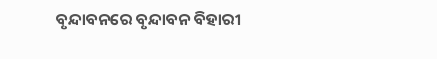ବୃନ୍ଦାବନରେ ବୃନ୍ଦାବନ ବିହାରୀ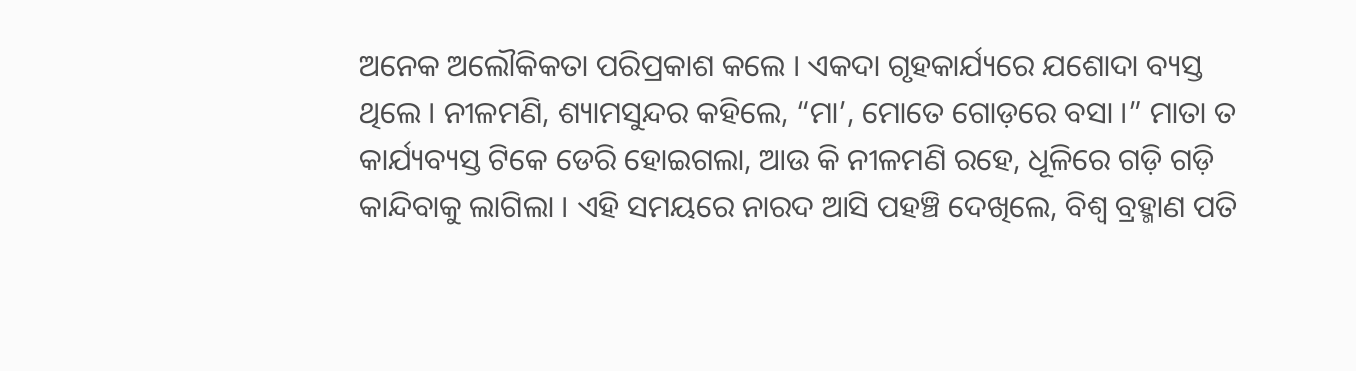ଅନେକ ଅଲୌକିକତା ପରିପ୍ରକାଶ କଲେ । ଏକଦା ଗୃହକାର୍ଯ୍ୟରେ ଯଶୋଦା ବ୍ୟସ୍ତ ଥିଲେ । ନୀଳମଣି, ଶ୍ୟାମସୁନ୍ଦର କହିଲେ, “ମା’, ମୋତେ ଗୋଡ଼ରେ ବସା ।” ମାତା ତ କାର୍ଯ୍ୟବ୍ୟସ୍ତ ଟିକେ ଡେରି ହୋଇଗଲା, ଆଉ କି ନୀଳମଣି ରହେ, ଧୂଳିରେ ଗଡ଼ି ଗଡ଼ି କାନ୍ଦିବାକୁ ଲାଗିଲା । ଏହି ସମୟରେ ନାରଦ ଆସି ପହଞ୍ଚି ଦେଖିଲେ, ବିଶ୍ୱ ବ୍ରହ୍ମାଣ ପତି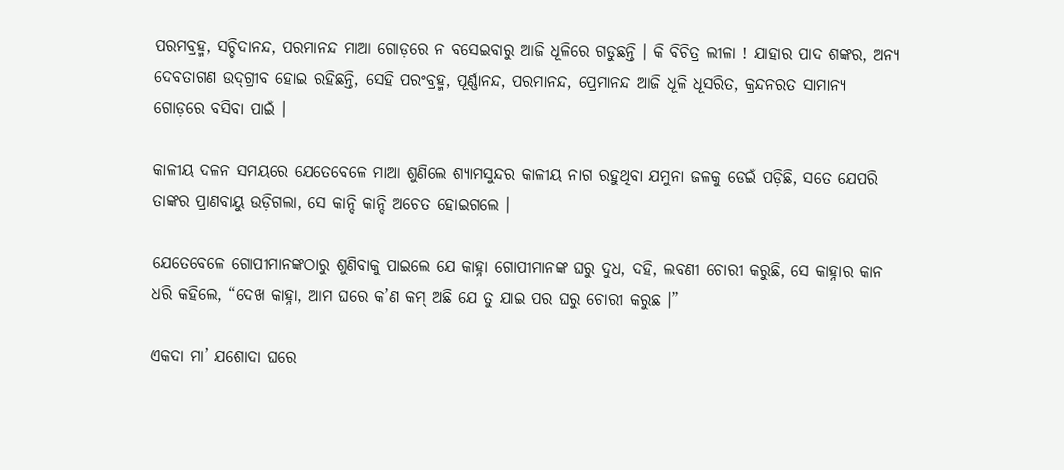ପରମବ୍ରହ୍ମ, ସଚ୍ଚିଦାନନ୍ଦ, ପରମାନନ୍ଦ ମାଆ ଗୋଡ଼ରେ ନ ବସେଇବାରୁ ଆଜି ଧୂଳିରେ ଗଡୁଛନ୍ତି । କି ବିଚିତ୍ର ଲୀଳା ! ଯାହାର ପାଦ ଶଙ୍କର, ଅନ୍ୟ ଦେବତାଗଣ ଉଦ୍‌ଗ୍ରୀବ ହୋଇ ରହିଛନ୍ତି, ସେହି ପରଂବ୍ରହ୍ମ, ପୂର୍ଣ୍ଣାନନ୍ଦ, ପରମାନନ୍ଦ, ପ୍ରେମାନନ୍ଦ ଆଜି ଧୂଳି ଧୂସରିତ, କ୍ରନ୍ଦନରତ ସାମାନ୍ୟ ଗୋଡ଼ରେ ବସିବା ପାଇଁ ।

କାଳୀୟ ଦଳନ ସମୟରେ ଯେତେବେଳେ ମାଆ ଶୁଣିଲେ ଶ୍ୟାମସୁନ୍ଦର କାଳୀୟ ନାଗ ରହୁଥିବା ଯମୁନା ଜଳକୁ ଡେଇଁ ପଡ଼ିଛି, ସତେ ଯେପରି ତାଙ୍କର ପ୍ରାଣବାୟୁ ଉଡ଼ିଗଲା, ସେ କାନ୍ଦି କାନ୍ଦି ଅଚେତ ହୋଇଗଲେ ।

ଯେତେବେଳେ ଗୋପୀମାନଙ୍କଠାରୁ ଶୁଣିବାକୁ ପାଇଲେ ଯେ କାହ୍ନା ଗୋପୀମାନଙ୍କ ଘରୁ ଦୁଧ, ଦହି, ଲବଣୀ ଚୋରୀ କରୁଛି, ସେ କାହ୍ନାର କାନ ଧରି କହିଲେ, “ଦେଖ କାହ୍ନା, ଆମ ଘରେ କ’ଣ କମ୍ ଅଛି ଯେ ତୁ ଯାଇ ପର ଘରୁ ଚୋରୀ କରୁଛ ।”

ଏକଦା ମା’ ଯଶୋଦା ଘରେ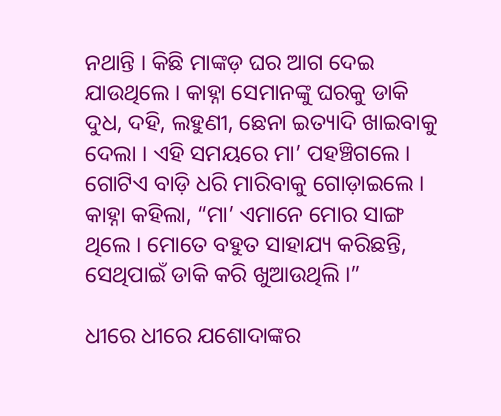ନଥାନ୍ତି । କିଛି ମାଙ୍କଡ଼ ଘର ଆଗ ଦେଇ ଯାଉଥିଲେ । କାହ୍ନା ସେମାନଙ୍କୁ ଘରକୁ ଡାକି ଦୁଧ, ଦହି, ଲହୁଣୀ, ଛେନା ଇତ୍ୟାଦି ଖାଇବାକୁ ଦେଲା । ଏହି ସମୟରେ ମା’ ପହଞ୍ଚିଗଲେ । ଗୋଟିଏ ବାଡ଼ି ଧରି ମାରିବାକୁ ଗୋଡ଼ାଇଲେ । କାହ୍ନା କହିଲା, “ମା’ ଏମାନେ ମୋର ସାଙ୍ଗ ଥିଲେ । ମୋତେ ବହୁତ ସାହାଯ୍ୟ କରିଛନ୍ତି, ସେଥିପାଇଁ ଡାକି କରି ଖୁଆଉଥିଲି ।”

ଧୀରେ ଧୀରେ ଯଶୋଦାଙ୍କର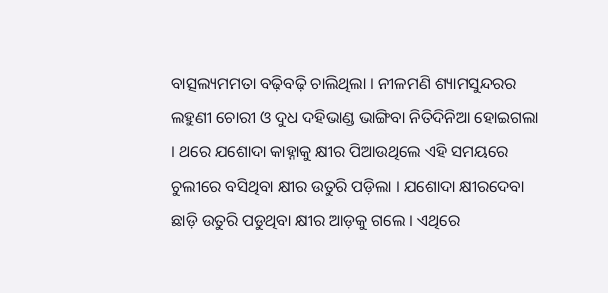ବାତ୍ସଲ୍ୟମମତା ବଢ଼ିବଢ଼ି ଚାଲିଥିଲା । ନୀଳମଣି ଶ୍ୟାମସୁନ୍ଦରର ଲହୁଣୀ ଚୋରୀ ଓ ଦୁଧ ଦହିଭାଣ୍ଡ ଭାଙ୍ଗିବା ନିତିଦିନିଆ ହୋଇଗଲା । ଥରେ ଯଶୋଦା କାହ୍ନାକୁ କ୍ଷୀର ପିଆଉଥିଲେ ଏହି ସମୟରେ ଚୁଲୀରେ ବସିଥିବା କ୍ଷୀର ଉତୁରି ପଡ଼ିଲା । ଯଶୋଦା କ୍ଷୀରଦେବା ଛାଡ଼ି ଉତୁରି ପଡୁଥିବା କ୍ଷୀର ଆଡ଼କୁ ଗଲେ । ଏଥିରେ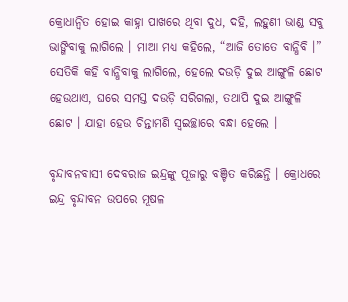କ୍ରୋଧାନ୍ୱିତ ହୋଇ କାହ୍ନା ପାଖରେ ଥିବା ଦୁଧ, ଦହି, ଲହୁଣୀ ଭାଣ୍ଡ ସବୁ ଭାଙ୍ଗିବାକୁ ଲାଗିଲେ । ମାଆ ମଧ୍ୟ କହିଲେ, “ଆଜି ତୋତେ ବାନ୍ଧିବି ।” ସେତିକି କହି ବାନ୍ଧିବାକୁ ଲାଗିଲେ, ହେଲେ ଦଉଡ଼ି ଦୁଇ ଆଙ୍ଗୁଳି ଛୋଟ ହେଉଥାଏ, ଘରେ ସମସ୍ତ ଦଉଡ଼ି ସରିଗଲା, ତଥାପି ଦୁଇ ଆଙ୍ଗୁଳି ଛୋଟ । ଯାହା ହେଉ ଚିନ୍ତାମଣି ସ୍ୱଇଚ୍ଛାରେ ବନ୍ଧା ହେଲେ ।

ବୃନ୍ଦାବନବାସୀ ଦେବରାଜ ଇନ୍ଦ୍ରଙ୍କୁ ପୂଜାରୁ ବଞ୍ଚିତ କରିଛନ୍ତି । କ୍ରୋଧରେ ଇନ୍ଦ୍ର ବୃନ୍ଦାବନ ଉପରେ ମୂଷଳ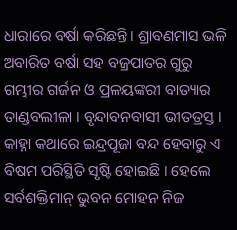ଧାରାରେ ବର୍ଷା କରିଛନ୍ତି । ଶ୍ରାବଣମାସ ଭଳି ଅବାରିତ ବର୍ଷା ସହ ବଜ୍ରପାତର ଗୁରୁ ଗମ୍ଭୀର ଗର୍ଜନ ଓ ପ୍ରଳୟଙ୍କରୀ ବାତ୍ୟାର ତାଣ୍ଡବଲୀଳା । ବୃନ୍ଦାବନବାସୀ ଭୀତତ୍ରସ୍ତ । କାହ୍ନା କଥାରେ ଇନ୍ଦ୍ରପୂଜା ବନ୍ଦ ହେବାରୁ ଏ ବିଷମ ପରିସ୍ଥିତି ସୃଷ୍ଟି ହୋଇଛି । ହେଲେ ସର୍ବଶକ୍ତିମାନ୍ ଭୁବନ ମୋହନ ନିଜ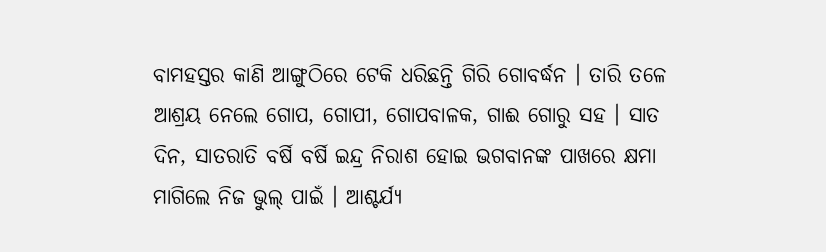ବାମହସ୍ତର କାଣି ଆଙ୍ଗୁଠିରେ ଟେକି ଧରିଛନ୍ତି ଗିରି ଗୋବର୍ଦ୍ଧନ । ତାରି ତଳେ ଆଶ୍ରୟ ନେଲେ ଗୋପ, ଗୋପୀ, ଗୋପବାଳକ, ଗାଈ ଗୋରୁ ସହ । ସାତ ଦିନ, ସାତରାତି ବର୍ଷି ବର୍ଷି ଇନ୍ଦ୍ର ନିରାଶ ହୋଇ ଭଗବାନଙ୍କ ପାଖରେ କ୍ଷମା ମାଗିଲେ ନିଜ ଭୁଲ୍ ପାଇଁ । ଆଶ୍ଚର୍ଯ୍ୟ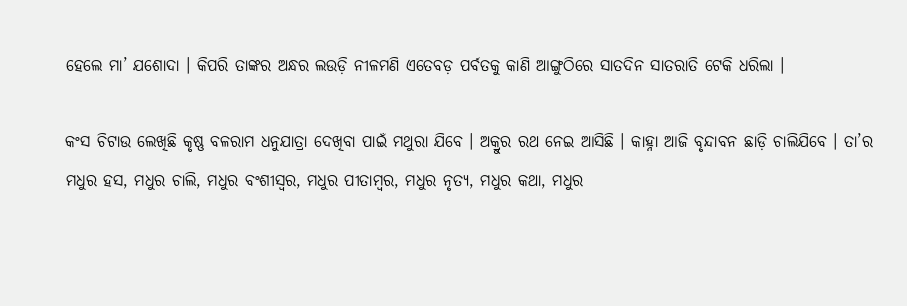ହେଲେ ମା’ ଯଶୋଦା । କିପରି ତାଙ୍କର ଅନ୍ଧର ଲଉଡ଼ି ନୀଳମଣି ଏତେବଡ଼ ପର୍ବତକୁ କାଣି ଆଙ୍ଗୁଠିରେ ସାତଦିନ ସାତରାତି ଟେକି ଧରିଲା ।

କଂସ ଚିଟାଉ ଲେଖିଛି କୃଷ୍ଣ ବଳରାମ ଧନୁଯାତ୍ରା ଦେଖିବା ପାଇଁ ମଥୁରା ଯିବେ । ଅକ୍ରୁର ରଥ ନେଇ ଆସିଛି । କାହ୍ନା ଆଜି ବୃନ୍ଦାବନ ଛାଡ଼ି ଚାଲିଯିବେ । ତା’ର ମଧୁର ହସ, ମଧୁର ଚାଲି, ମଧୁର ବଂଶୀସ୍ୱର, ମଧୁର ପୀତାମ୍ୱର, ମଧୁର ନୃତ୍ୟ, ମଧୁର କଥା, ମଧୁର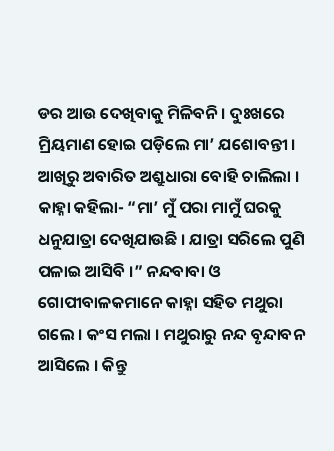ଡର ଆଉ ଦେଖିବାକୁ ମିଳିବନି । ଦୁଃଖରେ ମ୍ରିୟମାଣ ହୋଇ ପଡ଼ିଲେ ମା’ ଯଶୋବନ୍ତୀ । ଆଖିରୁ ଅବାରିତ ଅଶ୍ରୁଧାରା ବୋହି ଚାଲିଲା । କାହ୍ନା କହିଲା- “ମା’ ମୁଁ ପରା ମାମୁଁ ଘରକୁ ଧନୁଯାତ୍ରା ଦେଖିଯାଉଛି । ଯାତ୍ରା ସରିଲେ ପୁଣି ପଳାଇ ଆସିବି ।” ନନ୍ଦବାବା ଓ ଗୋପୀବାଳକମାନେ କାହ୍ନା ସହିତ ମଥୁରା ଗଲେ । କଂସ ମଲା । ମଥୁରାରୁ ନନ୍ଦ ବୃନ୍ଦାବନ ଆସିଲେ । କିନ୍ତୁ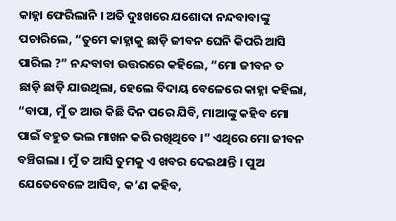କାହ୍ନା ଫେରିଲାନି । ଅତି ଦୁଃଖରେ ଯଶୋଦା ନନ୍ଦବାବାଙ୍କୁ ପଚାରିଲେ, “ତୁମେ କାହ୍ନାକୁ ଛାଡ଼ି ଜୀବନ ଘେନି କିପରି ଆସି ପାରିଲ ?” ନନ୍ଦବାବା ଉତ୍ତରରେ କହିଲେ, “ମୋ ଜୀବନ ତ ଛାଡ଼ି ଛାଡ଼ି ଯାଉଥିଲା, ହେଲେ ବିଦାୟ ବେଳେରେ କାହ୍ନା କହିଲା, “ବାପା, ମୁଁ ତ ଆଉ କିଛି ଦିନ ପରେ ଯିବି, ମାଆଙ୍କୁ କହିବ ମୋ ପାଇଁ ବହୁତ ଭଲ ମାଖନ କରି ରଖିଥିବେ ।” ଏଥିରେ ମୋ ଜୀବନ ବଞ୍ଚିଗଲା । ମୁଁ ତ ଆସି ତୁମକୁ ଏ ଖବର ଦେଇଥାନ୍ତି । ପୁଅ ଯେତେବେଳେ ଆସିବ, କ’ଣ କହିବ,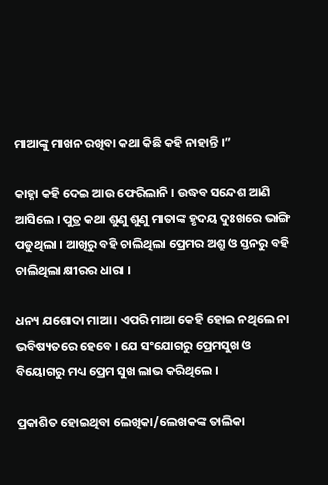ମାଆଙ୍କୁ ମାଖନ ରଖିବା କଥା କିଛି କହି ନାହାନ୍ତି ।”

କାହ୍ନା କହି ଦେଇ ଆଉ ଫେରିଲାନି । ଉଦ୍ଧବ ସନ୍ଦେଶ ଆଣି ଆସିଲେ । ପୁତ୍ର କଥା ଶୁଣୁ ଶୁଣୁ ମାତାଙ୍କ ହୃଦୟ ଦୁଃଖରେ ଭାଙ୍ଗି ପଡୁଥିଲା । ଆଖିରୁ ବହି ଚାଲିଥିଲା ପ୍ରେମର ଅଶ୍ରୁ ଓ ସ୍ତନରୁ ବହି ଚାଲିଥିଲା କ୍ଷୀରର ଧାରା ।

ଧନ୍ୟ ଯଶୋଦା ମାଆ । ଏପରି ମାଆ କେହି ହୋଇ ନଥିଲେ ନା ଭବିଷ୍ୟତରେ ହେବେ । ଯେ ସଂଯୋଗରୁ ପ୍ରେମସୁଖ ଓ ବିୟୋଗରୁ ମଧ୍ୟ ପ୍ରେମ ସୁଖ ଲାଭ କରିଥିଲେ ।

ପ୍ରକାଶିତ ହୋଇଥିବା ଲେଖିକା/ଲେଖକଙ୍କ ତାଲିକା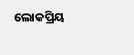ଲୋକପ୍ରିୟ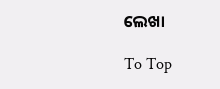ଲେଖା

To Top